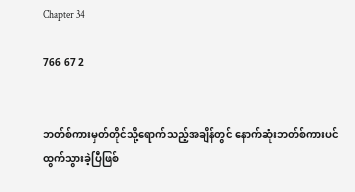Chapter 34

766 67 2


ဘတ်စ်ကားမှတ်တိုင်သို့ရောက်သည့်အချိန်တွင် နောက်ဆုံးဘတ်စ်ကားပင် ထွက်သွားခဲ့ပြီဖြစ်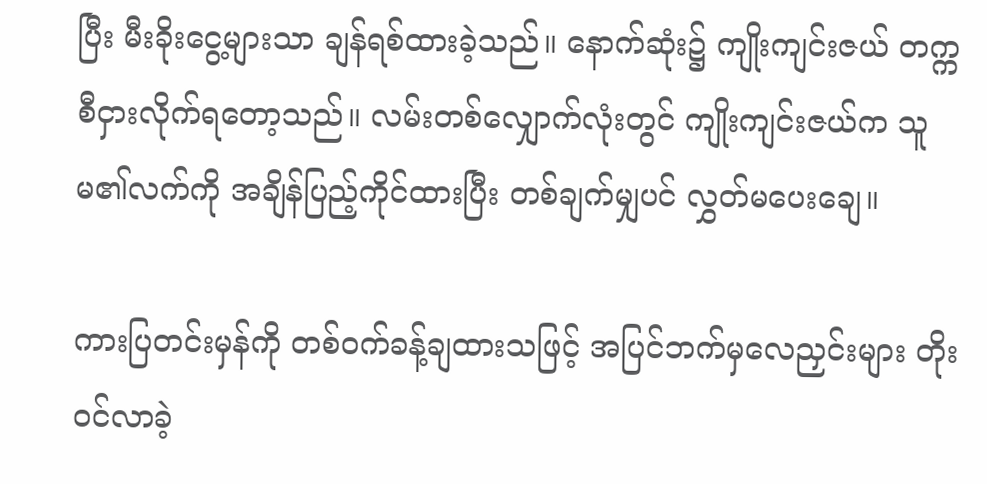ပြီး မီးခိုးငွေ့များသာ ချန်ရစ်ထားခဲ့သည်။ နောက်ဆုံး၌ ကျိုးကျင်းဇယ် တက္ကစီငှားလိုက်ရတော့သည်။ လမ်းတစ်လျှောက်လုံးတွင် ကျိုးကျင်းဇယ်က သူမ၏လက်ကို အချိန်ပြည့်ကိုင်ထားပြီး တစ်ချက်မျှပင် လွှတ်မပေးချေ။

ကားပြတင်းမှန်ကို တစ်ဝက်ခန့်ချထားသဖြင့် အပြင်ဘက်မှလေညှင်းများ တိုးဝင်လာခဲ့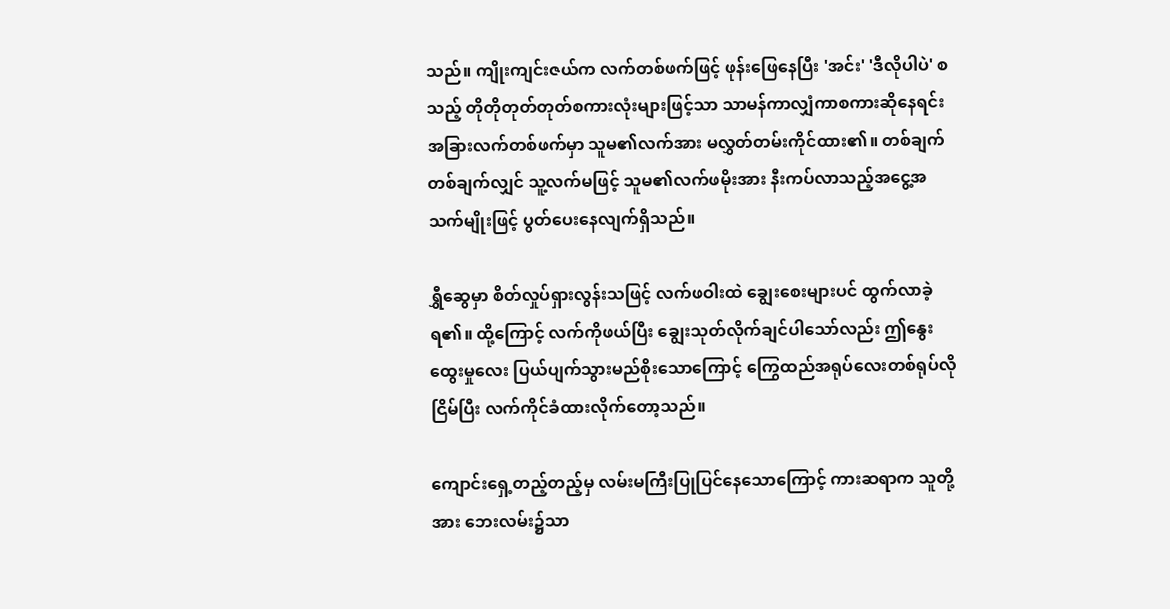သည်။ ကျိုးကျင်းဇယ်က လက်တစ်ဖက်ဖြင့် ဖုန်းဖြေနေပြီး 'အင်း' 'ဒီလိုပါပဲ' စသည့် တိုတိုတုတ်တုတ်စကားလုံးများဖြင့်သာ သာမန်ကာလျှံကာစကားဆိုနေရင်း အခြားလက်တစ်ဖက်မှာ သူမ၏လက်အား မလွှတ်တမ်းကိုင်ထား၏။ တစ်ချက်တစ်ချက်လျှင် သူ့လက်မဖြင့် သူမ၏လက်ဖမိုးအား နီးကပ်လာသည့်အငွေ့အသက်မျိုးဖြင့် ပွတ်ပေးနေလျက်ရှိသည်။

ရွှီဆွေမှာ စိတ်လှုပ်ရှားလွန်းသဖြင့် လက်ဖဝါးထဲ ချွေးစေးများပင် ထွက်လာခဲ့ရ၏။ ထို့ကြောင့် လက်ကိုဖယ်ပြီး ချွေးသုတ်လိုက်ချင်ပါသော်လည်း ဤနွေးထွေးမှုလေး ပြယ်ပျက်သွားမည်စိုးသောကြောင့် ကြွေထည်အရုပ်လေးတစ်ရုပ်လိုငြိမ်ပြီး လက်ကိုင်ခံထားလိုက်တော့သည်။

ကျောင်းရှေ့တည့်တည့်မှ လမ်းမကြီးပြုပြင်နေသောကြောင့် ကားဆရာက သူတို့အား ဘေးလမ်း၌သာ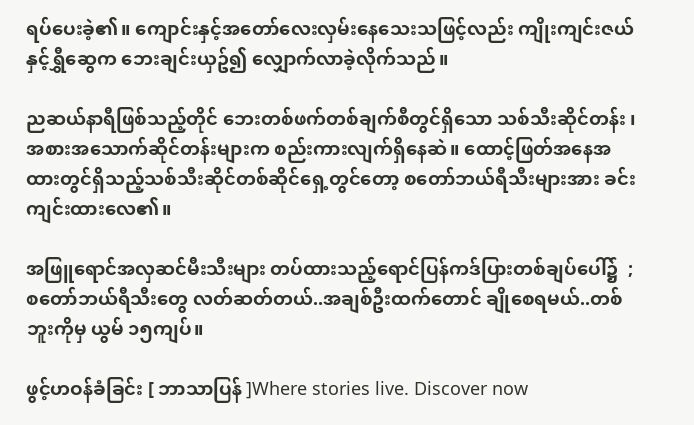ရပ်ပေးခဲ့၏။ ကျောင်းနှင့်အတော်လေးလှမ်းနေသေးသဖြင့်လည်း ကျိုးကျင်းဇယ်နှင့်ရွှီဆွေက ဘေးချင်းယှဥ်၍ လျှောက်လာခဲ့လိုက်သည်။

ညဆယ်နာရီဖြစ်သည့်တိုင် ဘေးတစ်ဖက်တစ်ချက်စီတွင်ရှိသော သစ်သီးဆိုင်တန်း ၊ အစားအသောက်ဆိုင်တန်းများက စည်းကားလျက်ရှိနေဆဲ။ ထောင့်ဖြတ်အနေအထားတွင်ရှိသည့်သစ်သီးဆိုင်တစ်ဆိုင်ရှေ့တွင်တော့ စတော်ဘယ်ရီသီးများအား ခင်းကျင်းထားလေ၏။

အဖြူရောင်အလှဆင်မီးသီးများ တပ်ထားသည့်ရောင်ပြန်ကဒ်ပြားတစ်ချပ်ပေါ်၌  ; စတော်ဘယ်ရီသီးတွေ လတ်ဆတ်တယ်..အချစ်ဦးထက်တောင် ချိုစေရမယ်..တစ်ဘူးကိုမှ ယွမ် ၁၅ကျပ်။

ဖွင့်ဟဝန်ခံခြင်း [ ဘာသာပြန် ]Where stories live. Discover now